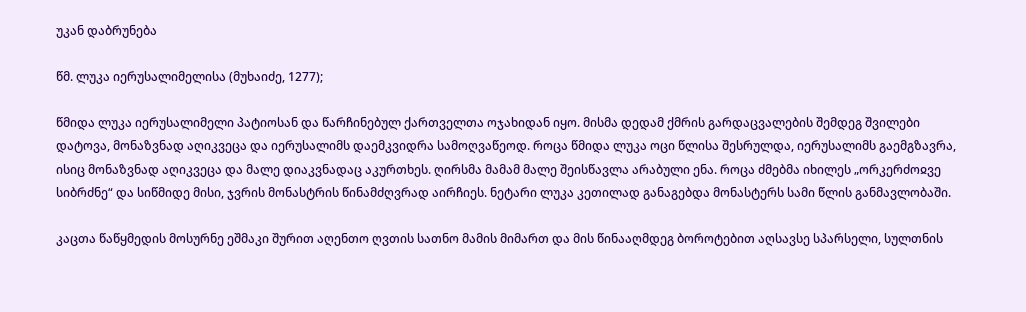უკან დაბრუნება

წმ. ლუკა იერუსალიმელისა (მუხაიძე, 1277);

წმიდა ლუკა იერუსალიმელი პატიოსან და წარჩინებულ ქართველთა ოჯახიდან იყო. მისმა დედამ ქმრის გარდაცვალების შემდეგ შვილები დატოვა, მონაზვნად აღიკვეცა და იერუსალიმს დაემკვიდრა სამოღვაწეოდ. როცა წმიდა ლუკა ოცი წლისა შესრულდა, იერუსალიმს გაემგზავრა, ისიც მონაზვნად აღიკვეცა და მალე დიაკვნადაც აკურთხეს. ღირსმა მამამ მალე შეისწავლა არაბული ენა. როცა ძმებმა იხილეს „ორკერძოჲვე სიბრძნე“ და სიწმიდე მისი, ჯვრის მონასტრის წინამძღვრად აირჩიეს. ნეტარი ლუკა კეთილად განაგებდა მონასტერს სამი წლის განმავლობაში.

კაცთა წაწყმედის მოსურნე ეშმაკი შურით აღენთო ღვთის სათნო მამის მიმართ და მის წინააღმდეგ ბოროტებით აღსავსე სპარსელი, სულთნის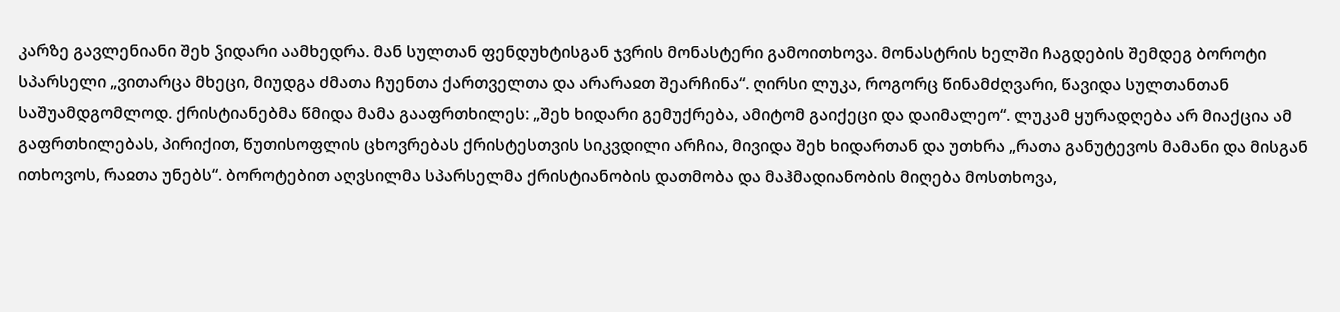კარზე გავლენიანი შეხ ჴიდარი აამხედრა. მან სულთან ფენდუხტისგან ჯვრის მონასტერი გამოითხოვა. მონასტრის ხელში ჩაგდების შემდეგ ბოროტი სპარსელი „ვითარცა მხეცი, მიუდგა ძმათა ჩუენთა ქართველთა და არარაჲთ შეარჩინა“. ღირსი ლუკა, როგორც წინამძღვარი, წავიდა სულთანთან საშუამდგომლოდ. ქრისტიანებმა წმიდა მამა გააფრთხილეს: „შეხ ხიდარი გემუქრება, ამიტომ გაიქეცი და დაიმალეო“. ლუკამ ყურადღება არ მიაქცია ამ გაფრთხილებას, პირიქით, წუთისოფლის ცხოვრებას ქრისტესთვის სიკვდილი არჩია, მივიდა შეხ ხიდართან და უთხრა „რათა განუტევოს მამანი და მისგან ითხოვოს, რაჲთა უნებს“. ბოროტებით აღვსილმა სპარსელმა ქრისტიანობის დათმობა და მაჰმადიანობის მიღება მოსთხოვა,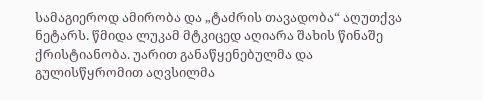სამაგიეროდ ამირობა და „ტაძრის თავადობა“ აღუთქვა ნეტარს. წმიდა ლუკამ მტკიცედ აღიარა შახის წინაშე ქრისტიანობა. უარით განაწყენებულმა და გულისწყრომით აღვსილმა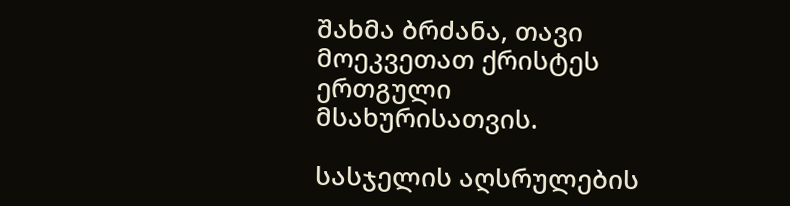შახმა ბრძანა, თავი მოეკვეთათ ქრისტეს ერთგული მსახურისათვის.

სასჯელის აღსრულების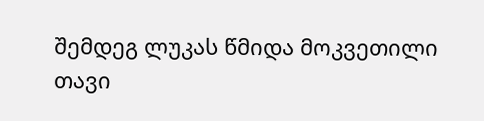შემდეგ ლუკას წმიდა მოკვეთილი თავი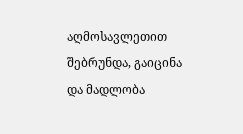აღმოსავლეთით შებრუნდა, გაიცინა და მადლობა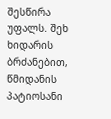შესწირა უფალს. შეხ ხიდარის ბრძანებით, წმიდანის პატიოსანი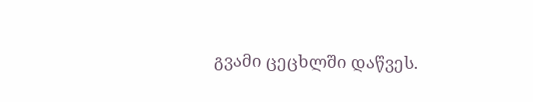გვამი ცეცხლში დაწვეს.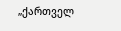„ქართველ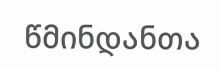წმინდანთა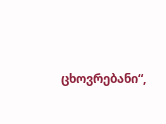ცხოვრებანი“,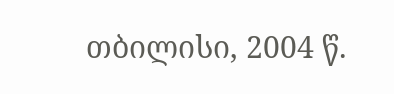თბილისი, 2004 წ.